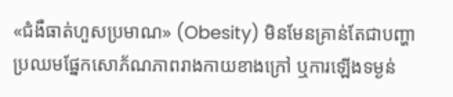«ជំងឺធាត់ហួសប្រមាណ» (Obesity) មិនមែនគ្រាន់តែជាបញ្ហាប្រឈមផ្នែកសោភ័ណភាពរាងកាយខាងក្រៅ ឬការឡើងទម្ងន់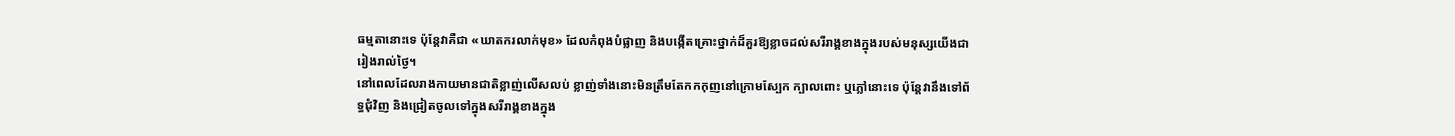ធម្មតានោះទេ ប៉ុន្តែវាគឺជា «ឃាតករលាក់មុខ» ដែលកំពុងបំផ្លាញ និងបង្កើតគ្រោះថ្នាក់ដ៏គួរឱ្យខ្លាចដល់សរីរាង្គខាងក្នុងរបស់មនុស្សយើងជារៀងរាល់ថ្ងៃ។
នៅពេលដែលរាងកាយមានជាតិខ្លាញ់លើសលប់ ខ្លាញ់ទាំងនោះមិនត្រឹមតែកកកុញនៅក្រោមស្បែក ក្បាលពោះ ឬភ្លៅនោះទេ ប៉ុន្តែវានឹងទៅព័ទ្ធជុំវិញ និងជ្រៀតចូលទៅក្នុងសរីរាង្គខាងក្នុង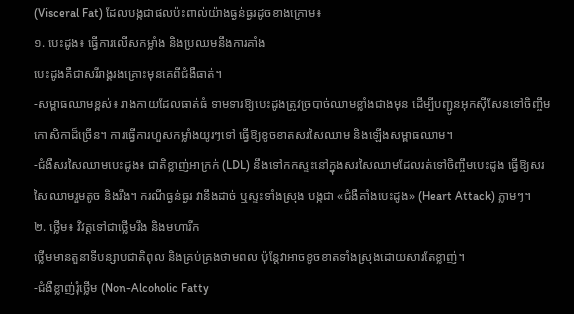(Visceral Fat) ដែលបង្កជាផលប៉ះពាល់យ៉ាងធ្ងន់ធ្ងរដូចខាងក្រោម៖
១. បេះដូង៖ ធ្វើការលើសកម្លាំង និងប្រឈមនឹងការគាំង
បេះដូងគឺជាសរីរាង្គរងគ្រោះមុនគេពីជំងឺធាត់។
-សម្ពាធឈាមខ្ពស់៖ រាងកាយដែលធាត់ធំ ទាមទារឱ្យបេះដូងត្រូវច្របាច់ឈាមខ្លាំងជាងមុន ដើម្បីបញ្ជូនអុកស៊ីសែនទៅចិញ្ចឹមកោសិកាដ៏ច្រើន។ ការធ្វើការហួសកម្លាំងយូរៗទៅ ធ្វើឱ្យខូចខាតសរសៃឈាម និងឡើងសម្ពាធឈាម។
-ជំងឺសរសៃឈាមបេះដូង៖ ជាតិខ្លាញ់អាក្រក់ (LDL) នឹងទៅកកស្ទះនៅក្នុងសរសៃឈាមដែលរត់ទៅចិញ្ចឹមបេះដូង ធ្វើឱ្យសរសៃឈាមរួមតូច និងរឹង។ ករណីធ្ងន់ធ្ងរ វានឹងដាច់ ឬស្ទះទាំងស្រុង បង្កជា «ជំងឺគាំងបេះដូង» (Heart Attack) ភ្លាមៗ។
២. ថ្លើម៖ វិវត្តទៅជាថ្លើមរឹង និងមហារីក
ថ្លើមមានតួនាទីបន្សាបជាតិពុល និងគ្រប់គ្រងថាមពល ប៉ុន្តែវាអាចខូចខាតទាំងស្រុងដោយសារតែខ្លាញ់។
-ជំងឺខ្លាញ់រុំថ្លើម (Non-Alcoholic Fatty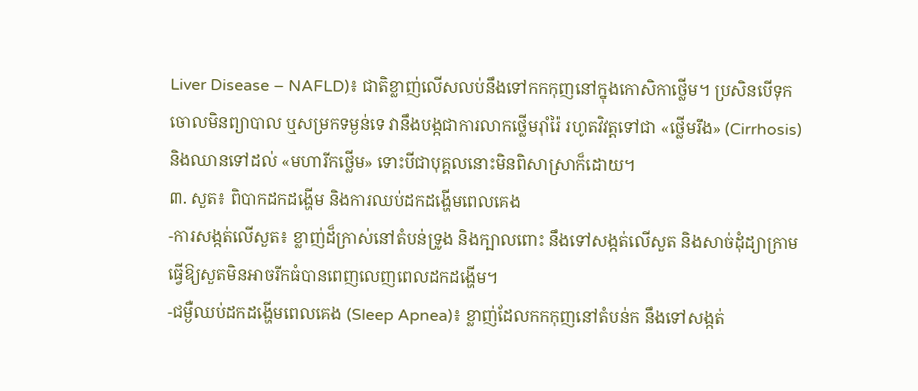Liver Disease – NAFLD)៖ ជាតិខ្លាញ់លើសលប់នឹងទៅកកកុញនៅក្នុងកោសិកាថ្លើម។ ប្រសិនបើទុកចោលមិនព្យាបាល ឬសម្រកទម្ងន់ទេ វានឹងបង្កជាការលាកថ្លើមរ៉ាំរ៉ៃ រហូតវិវត្តទៅជា «ថ្លើមរឹង» (Cirrhosis) និងឈានទៅដល់ «មហារីកថ្លើម» ទោះបីជាបុគ្គលនោះមិនពិសាស្រាក៏ដោយ។
៣. សួត៖ ពិបាកដកដង្ហើម និងការឈប់ដកដង្ហើមពេលគេង
-ការសង្កត់លើសួត៖ ខ្លាញ់ដ៏ក្រាស់នៅតំបន់ទ្រូង និងក្បាលពោះ នឹងទៅសង្កត់លើសួត និងសាច់ដុំដ្យាក្រាម ធ្វើឱ្យសួតមិនអាចរីកធំបានពេញលេញពេលដកដង្ហើម។
-ជម្ងឺឈប់ដកដង្ហើមពេលគេង (Sleep Apnea)៖ ខ្លាញ់ដែលកកកុញនៅតំបន់ក នឹងទៅសង្កត់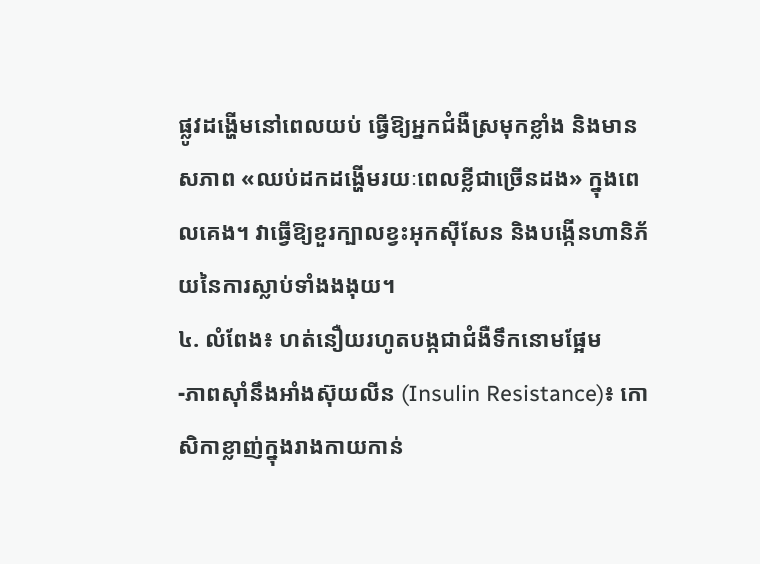ផ្លូវដង្ហើមនៅពេលយប់ ធ្វើឱ្យអ្នកជំងឺស្រមុកខ្លាំង និងមានសភាព «ឈប់ដកដង្ហើមរយៈពេលខ្លីជាច្រើនដង» ក្នុងពេលគេង។ វាធ្វើឱ្យខួរក្បាលខ្វះអុកស៊ីសែន និងបង្កើនហានិភ័យនៃការស្លាប់ទាំងងងុយ។
៤. លំពែង៖ ហត់នឿយរហូតបង្កជាជំងឺទឹកនោមផ្អែម
-ភាពស៊ាំនឹងអាំងស៊ុយលីន (Insulin Resistance)៖ កោសិកាខ្លាញ់ក្នុងរាងកាយកាន់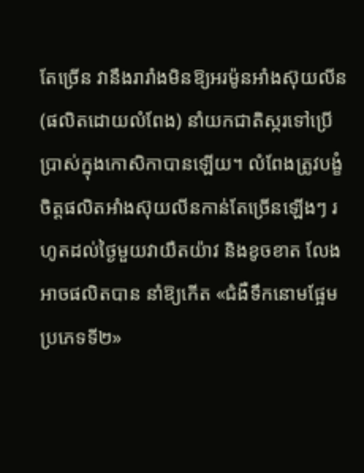តែច្រើន វានឹងរារាំងមិនឱ្យអរម៉ូនអាំងស៊ុយលីន (ផលិតដោយលំពែង) នាំយកជាតិស្ករទៅប្រើប្រាស់ក្នុងកោសិកាបានឡើយ។ លំពែងត្រូវបង្ខំចិត្តផលិតអាំងស៊ុយលីនកាន់តែច្រើនឡើងៗ រហូតដល់ថ្ងៃមួយវាយឺតយ៉ាវ និងខូចខាត លែងអាចផលិតបាន នាំឱ្យកើត «ជំងឺទឹកនោមផ្អែមប្រភេទទី២»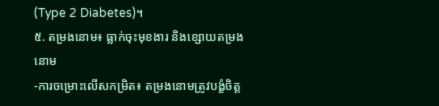(Type 2 Diabetes)។
៥. តម្រងនោម៖ ធ្លាក់ចុះមុខងារ និងខ្សោយតម្រងនោម
-ការចម្រោះលើសកម្រិត៖ តម្រងនោមត្រូវបង្ខំចិត្ត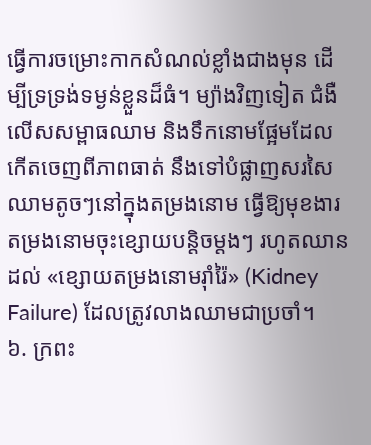ធ្វើការចម្រោះកាកសំណល់ខ្លាំងជាងមុន ដើម្បីទ្រទ្រង់ទម្ងន់ខ្លួនដ៏ធំ។ ម្យ៉ាងវិញទៀត ជំងឺលើសសម្ពាធឈាម និងទឹកនោមផ្អែមដែលកើតចេញពីភាពធាត់ នឹងទៅបំផ្លាញសរសៃឈាមតូចៗនៅក្នុងតម្រងនោម ធ្វើឱ្យមុខងារតម្រងនោមចុះខ្សោយបន្តិចម្តងៗ រហូតឈានដល់ «ខ្សោយតម្រងនោមរ៉ាំរ៉ៃ» (Kidney Failure) ដែលត្រូវលាងឈាមជាប្រចាំ។
៦. ក្រពះ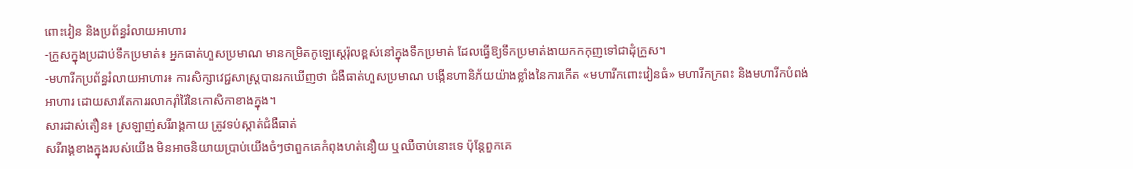ពោះវៀន និងប្រព័ន្ធរំលាយអាហារ
-ក្រួសក្នុងប្រដាប់ទឹកប្រមាត់៖ អ្នកធាត់ហួសប្រមាណ មានកម្រិតកូឡេស្តេរ៉ុលខ្ពស់នៅក្នុងទឹកប្រមាត់ ដែលធ្វើឱ្យទឹកប្រមាត់ងាយកកកុញទៅជាដុំក្រួស។
-មហារីកប្រព័ន្ធរំលាយអាហារ៖ ការសិក្សាវេជ្ជសាស្ត្របានរកឃើញថា ជំងឺធាត់ហួសប្រមាណ បង្កើនហានិភ័យយ៉ាងខ្លាំងនៃការកើត «មហារីកពោះវៀនធំ» មហារីកក្រពះ និងមហារីកបំពង់អាហារ ដោយសារតែការរលាករ៉ាំរ៉ៃនៃកោសិកាខាងក្នុង។
សារដាស់តឿន៖ ស្រឡាញ់សរីរាង្គកាយ ត្រូវទប់ស្កាត់ជំងឺធាត់
សរីរាង្គខាងក្នុងរបស់យើង មិនអាចនិយាយប្រាប់យើងចំៗថាពួកគេកំពុងហត់នឿយ ឬឈឺចាប់នោះទេ ប៉ុន្តែពួកគេ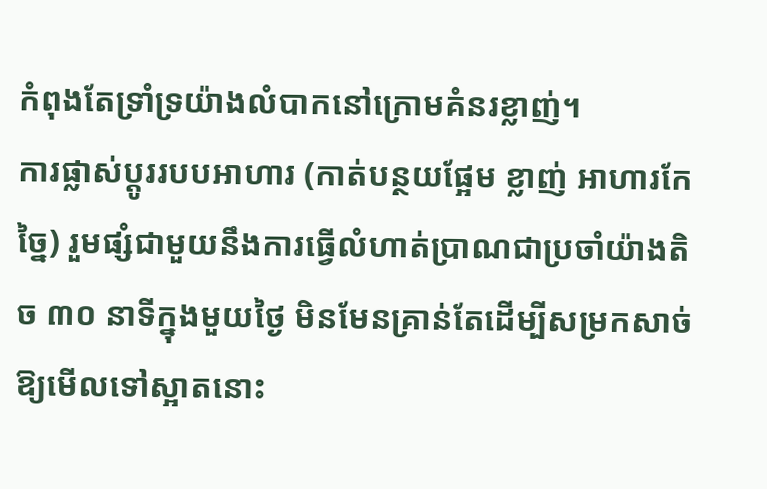កំពុងតែទ្រាំទ្រយ៉ាងលំបាកនៅក្រោមគំនរខ្លាញ់។
ការផ្លាស់ប្តូររបបអាហារ (កាត់បន្ថយផ្អែម ខ្លាញ់ អាហារកែច្នៃ) រួមផ្សំជាមួយនឹងការធ្វើលំហាត់ប្រាណជាប្រចាំយ៉ាងតិច ៣០ នាទីក្នុងមួយថ្ងៃ មិនមែនគ្រាន់តែដើម្បីសម្រកសាច់ឱ្យមើលទៅស្អាតនោះ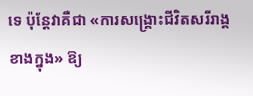ទេ ប៉ុន្តែវាគឺជា «ការសង្គ្រោះជីវិតសរីរាង្គខាងក្នុង» ឱ្យ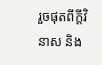រួចផុតពីក្តីវិនាស និង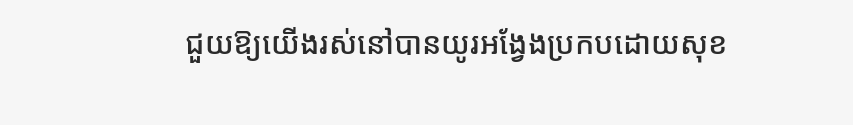ជួយឱ្យយើងរស់នៅបានយូរអង្វែងប្រកបដោយសុខ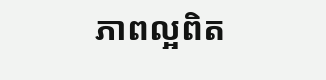ភាពល្អពិត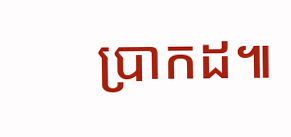ប្រាកដ៕